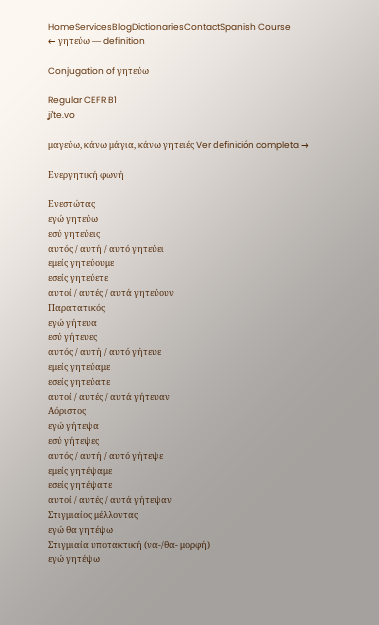HomeServicesBlogDictionariesContactSpanish Course
← γητεύω — definition

Conjugation of γητεύω

Regular CEFR B1
ʝiˈte.vo

μαγεύω, κάνω μάγια, κάνω γητειές Ver definición completa →

Ενεργητική φωνή

Ενεστώτας
εγώ γητεύω
εσύ γητεύεις
αυτός / αυτή / αυτό γητεύει
εμείς γητεύουμε
εσείς γητεύετε
αυτοί / αυτές / αυτά γητεύουν
Παρατατικός
εγώ γήτευα
εσύ γήτευες
αυτός / αυτή / αυτό γήτευε
εμείς γητεύαμε
εσείς γητεύατε
αυτοί / αυτές / αυτά γήτευαν
Αόριστος
εγώ γήτεψα
εσύ γήτεψες
αυτός / αυτή / αυτό γήτεψε
εμείς γητέψαμε
εσείς γητέψατε
αυτοί / αυτές / αυτά γήτεψαν
Στιγμιαίος μέλλοντας
εγώ θα γητέψω
Στιγμιαία υποτακτική (να-/θα- μορφή)
εγώ γητέψω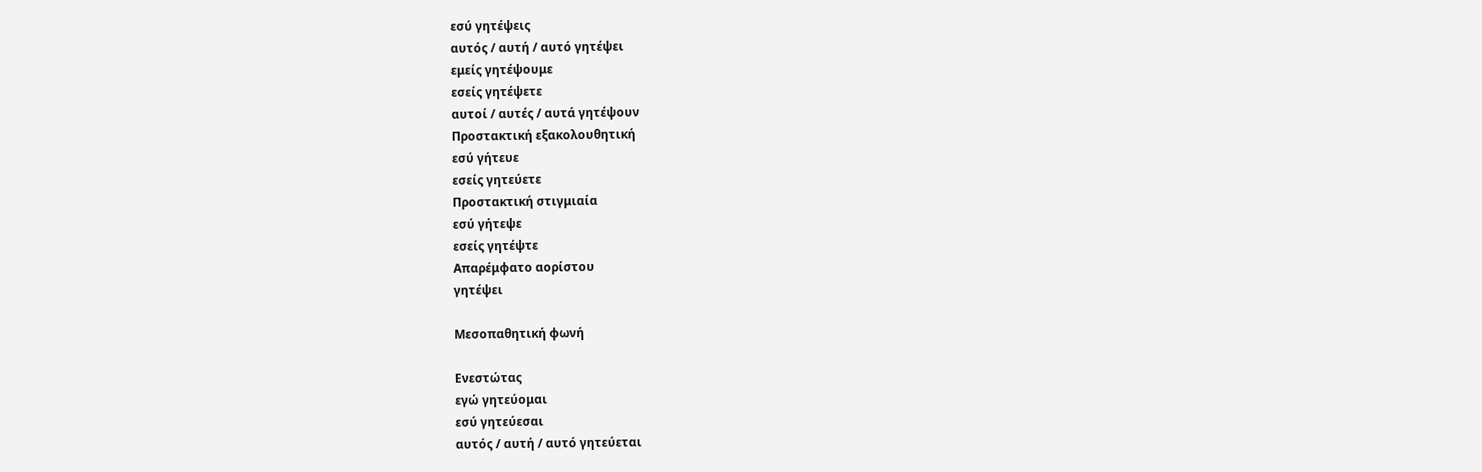εσύ γητέψεις
αυτός / αυτή / αυτό γητέψει
εμείς γητέψουμε
εσείς γητέψετε
αυτοί / αυτές / αυτά γητέψουν
Προστακτική εξακολουθητική
εσύ γήτευε
εσείς γητεύετε
Προστακτική στιγμιαία
εσύ γήτεψε
εσείς γητέψτε
Απαρέμφατο αορίστου
γητέψει

Μεσοπαθητική φωνή

Ενεστώτας
εγώ γητεύομαι
εσύ γητεύεσαι
αυτός / αυτή / αυτό γητεύεται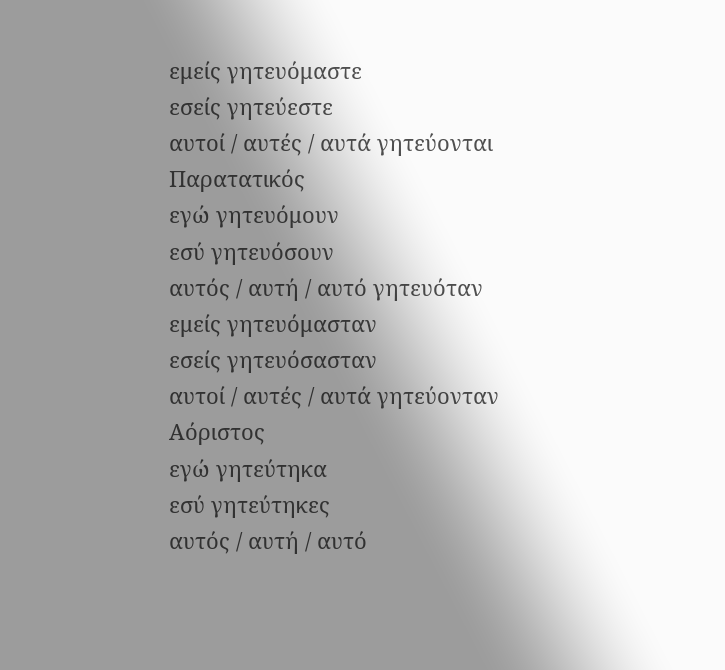εμείς γητευόμαστε
εσείς γητεύεστε
αυτοί / αυτές / αυτά γητεύονται
Παρατατικός
εγώ γητευόμουν
εσύ γητευόσουν
αυτός / αυτή / αυτό γητευόταν
εμείς γητευόμασταν
εσείς γητευόσασταν
αυτοί / αυτές / αυτά γητεύονταν
Αόριστος
εγώ γητεύτηκα
εσύ γητεύτηκες
αυτός / αυτή / αυτό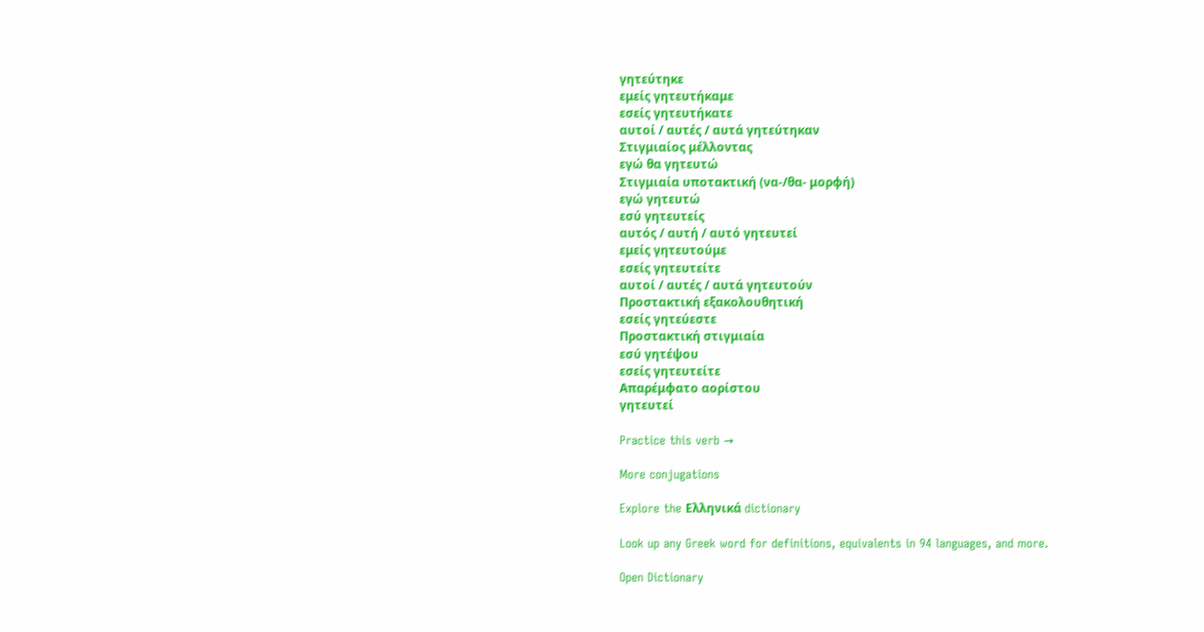γητεύτηκε
εμείς γητευτήκαμε
εσείς γητευτήκατε
αυτοί / αυτές / αυτά γητεύτηκαν
Στιγμιαίος μέλλοντας
εγώ θα γητευτώ
Στιγμιαία υποτακτική (να-/θα- μορφή)
εγώ γητευτώ
εσύ γητευτείς
αυτός / αυτή / αυτό γητευτεί
εμείς γητευτούμε
εσείς γητευτείτε
αυτοί / αυτές / αυτά γητευτούν
Προστακτική εξακολουθητική
εσείς γητεύεστε
Προστακτική στιγμιαία
εσύ γητέψου
εσείς γητευτείτε
Απαρέμφατο αορίστου
γητευτεί

Practice this verb →

More conjugations

Explore the Ελληνικά dictionary

Look up any Greek word for definitions, equivalents in 94 languages, and more.

Open Dictionary